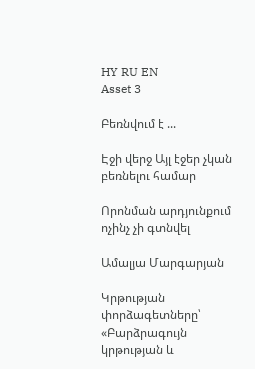HY RU EN
Asset 3

Բեռնվում է ...

Էջի վերջ Այլ էջեր չկան բեռնելու համար

Որոնման արդյունքում ոչինչ չի գտնվել

Ամալյա Մարգարյան

Կրթության փորձագետները՝ «Բարձրագույն կրթության և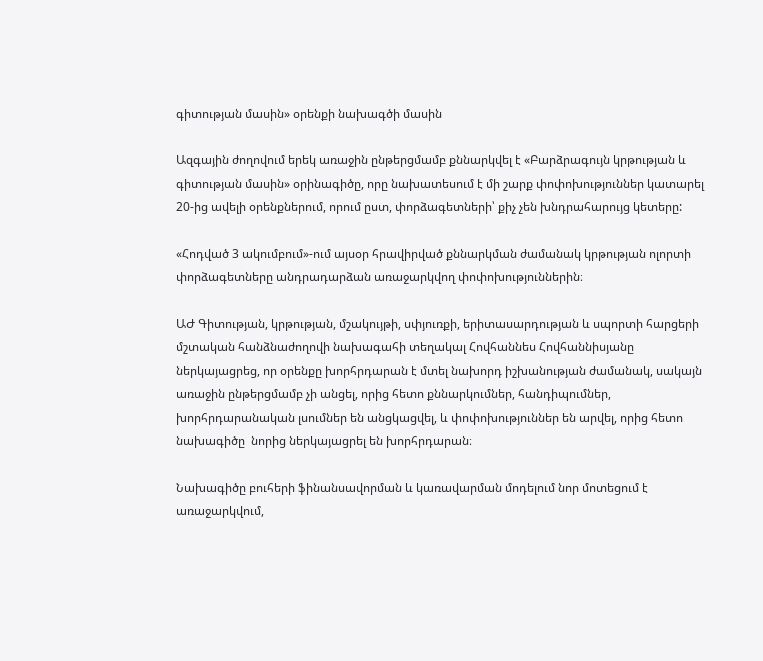գիտության մասին» օրենքի նախագծի մասին

Ազգային ժողովում երեկ առաջին ընթերցմամբ քննարկվել է «Բարձրագույն կրթության և գիտության մասին» օրինագիծը, որը նախատեսում է մի շարք փոփոխություններ կատարել 20-ից ավելի օրենքներում, որում ըստ, փորձագետների՝ քիչ չեն խնդրահարույց կետերը:

«Հոդված 3 ակումբում»-ում այսօր հրավիրված քննարկման ժամանակ կրթության ոլորտի փորձագետները անդրադարձան առաջարկվող փոփոխություններին։

ԱԺ Գիտության, կրթության, մշակույթի, սփյուռքի, երիտասարդության և սպորտի հարցերի մշտական հանձնաժողովի նախագահի տեղակալ Հովհաննես Հովհաննիսյանը ներկայացրեց, որ օրենքը խորհրդարան է մտել նախորդ իշխանության ժամանակ, սակայն առաջին ընթերցմամբ չի անցել, որից հետո քննարկումներ, հանդիպումներ, խորհրդարանական լսումներ են անցկացվել, և փոփոխություններ են արվել, որից հետո նախագիծը  նորից ներկայացրել են խորհրդարան։

Նախագիծը բուհերի ֆինանսավորման և կառավարման մոդելում նոր մոտեցում է առաջարկվում,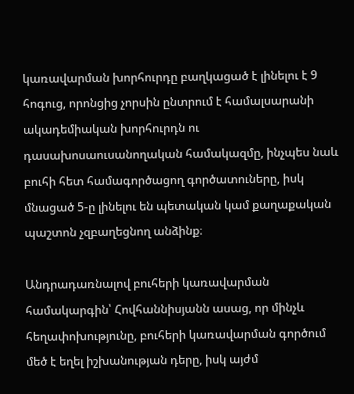կառավարման խորհուրդը բաղկացած է լինելու է 9 հոգուց, որոնցից չորսին ընտրում է համալսարանի ակադեմիական խորհուրդն ու դասախոսաուսանողական համակազմը, ինչպես նաև բուհի հետ համագործացող գործատուները, իսկ մնացած 5-ը լինելու են պետական կամ քաղաքական պաշտոն չզբաղեցնող անձինք։

Անդրադառնալով բուհերի կառավարման համակարգին՝ Հովհաննիսյանն ասաց, որ մինչև հեղափոխությունը, բուհերի կառավարման գործում մեծ է եղել իշխանության դերը, իսկ այժմ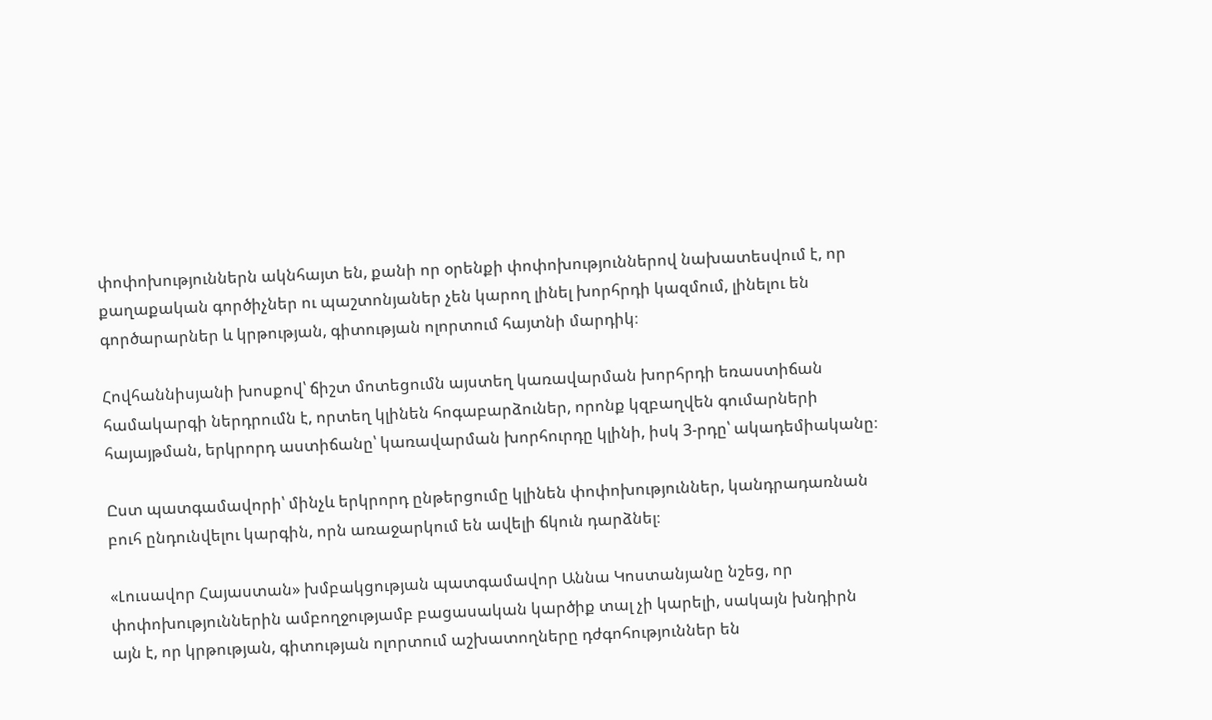փոփոխություններն ակնհայտ են, քանի որ օրենքի փոփոխություններով նախատեսվում է, որ քաղաքական գործիչներ ու պաշտոնյաներ չեն կարող լինել խորհրդի կազմում, լինելու են գործարարներ և կրթության, գիտության ոլորտում հայտնի մարդիկ։

Հովհաննիսյանի խոսքով՝ ճիշտ մոտեցումն այստեղ կառավարման խորհրդի եռաստիճան համակարգի ներդրումն է, որտեղ կլինեն հոգաբարձուներ, որոնք կզբաղվեն գումարների հայայթման, երկրորդ աստիճանը՝ կառավարման խորհուրդը կլինի, իսկ 3-րդը՝ ակադեմիականը։

Ըստ պատգամավորի՝ մինչև երկրորդ ընթերցումը կլինեն փոփոխություններ, կանդրադառնան բուհ ընդունվելու կարգին, որն առաջարկում են ավելի ճկուն դարձնել։

«Լուսավոր Հայաստան» խմբակցության պատգամավոր Աննա Կոստանյանը նշեց, որ փոփոխություններին ամբողջությամբ բացասական կարծիք տալ չի կարելի, սակայն խնդիրն այն է, որ կրթության, գիտության ոլորտում աշխատողները դժգոհություններ են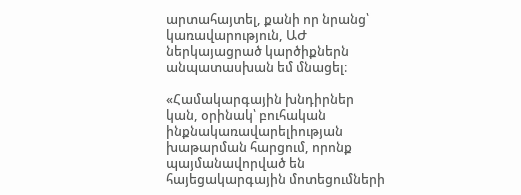արտահայտել, քանի որ նրանց՝ կառավարություն, ԱԺ ներկայացրած կարծիքներն անպատասխան եմ մնացել։

«Համակարգային խնդիրներ կան, օրինակ՝ բուհական ինքնակառավարելիության խաթարման հարցում, որոնք պայմանավորված են հայեցակարգային մոտեցումների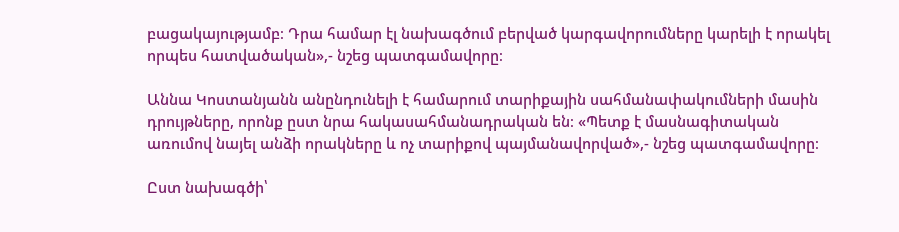բացակայությամբ։ Դրա համար էլ նախագծում բերված կարգավորումները կարելի է որակել որպես հատվածական»,- նշեց պատգամավորը։

Աննա Կոստանյանն անընդունելի է համարում տարիքային սահմանափակումների մասին դրույթները, որոնք ըստ նրա հակասահմանադրական են։ «Պետք է մասնագիտական առումով նայել անձի որակները և ոչ տարիքով պայմանավորված»,- նշեց պատգամավորը։

Ըստ նախագծի՝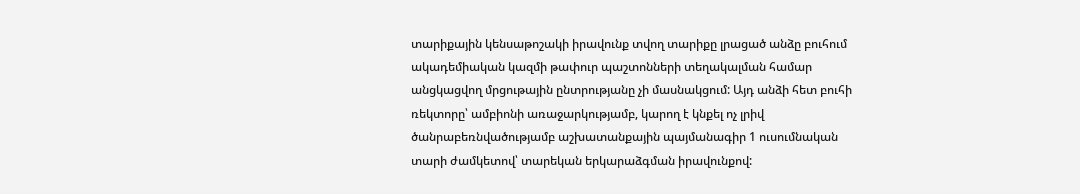տարիքային կենսաթոշակի իրավունք տվող տարիքը լրացած անձը բուհում ակադեմիական կազմի թափուր պաշտոնների տեղակալման համար անցկացվող մրցութային ընտրությանը չի մասնակցում: Այդ անձի հետ բուհի ռեկտորը՝ ամբիոնի առաջարկությամբ, կարող է կնքել ոչ լրիվ ծանրաբեռնվածությամբ աշխատանքային պայմանագիր 1 ուսումնական տարի ժամկետով՝ տարեկան երկարաձգման իրավունքով: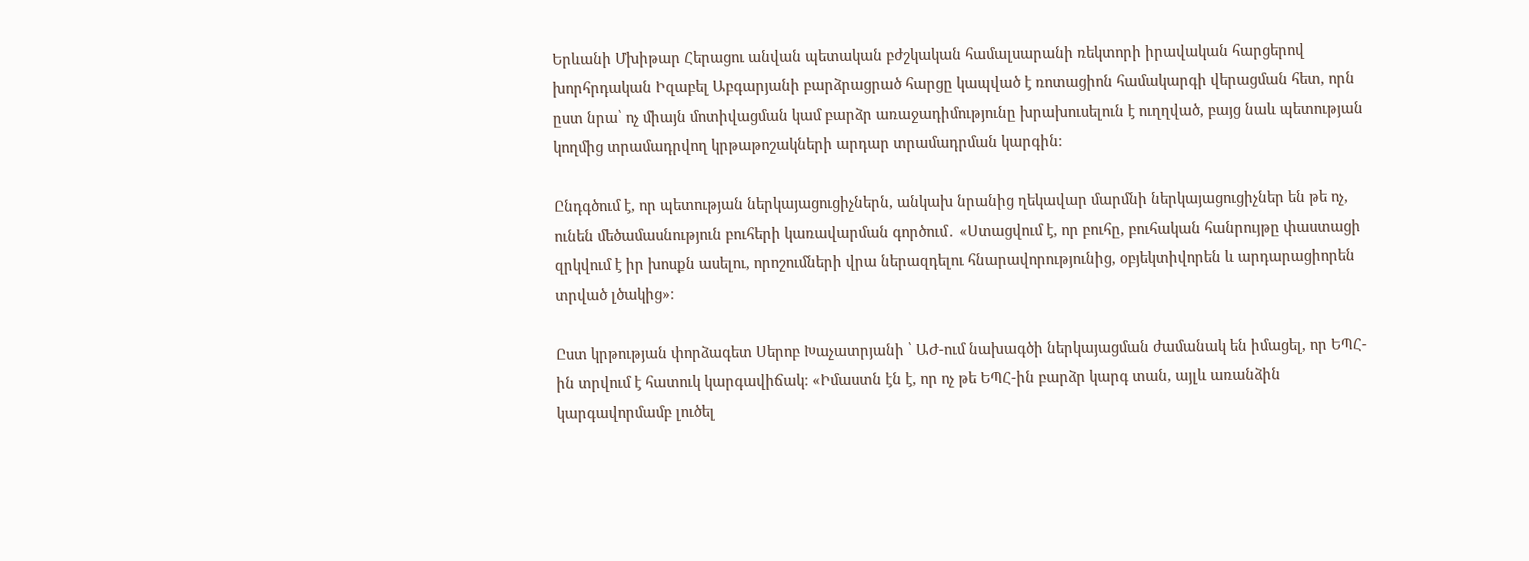Երևանի Մխիթար Հերացու անվան պետական բժշկական համալսարանի ռեկտորի իրավական հարցերով խորհրդական Իզաբել Աբգարյանի բարձրացրած հարցը կապված է ռոտացիոն համակարգի վերացման հետ, որն ըստ նրա՝ ոչ միայն մոտիվացման կամ բարձր առաջադիմությունը խրախուսելուն է ուղղված, բայց նաև պետության կողմից տրամադրվող կրթաթոշակների արդար տրամադրման կարգին։

Ընդգծում է, որ պետության ներկայացուցիչներն, անկախ նրանից ղեկավար մարմնի ներկայացուցիչներ են թե ոչ, ունեն մեծամասնություն բուհերի կառավարման գործում․ «Ստացվում է, որ բուհը, բուհական հանրույթը փաստացի զրկվում է իր խոսքն ասելու, որոշումների վրա ներազդելու հնարավորությունից, օբյեկտիվորեն և արդարացիորեն տրված լծակից»։

Ըստ կրթության փորձագետ Սերոբ Խաչատրյանի ՝ ԱԺ-ում նախագծի ներկայացման ժամանակ են իմացել, որ ԵՊՀ-ին տրվում է հատուկ կարգավիճակ։ «Իմաստն էն է, որ ոչ թե ԵՊՀ-ին բարձր կարգ տան, այլև առանձին կարգավորմամբ լուծել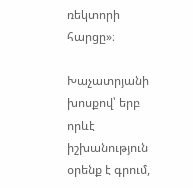ռեկտորի հարցը»։

Խաչատրյանի խոսքով՝ երբ որևէ իշխանություն օրենք է գրում,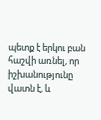պետք է երկու բան հաշվի առնել, որ իշխանությունը վատն է, և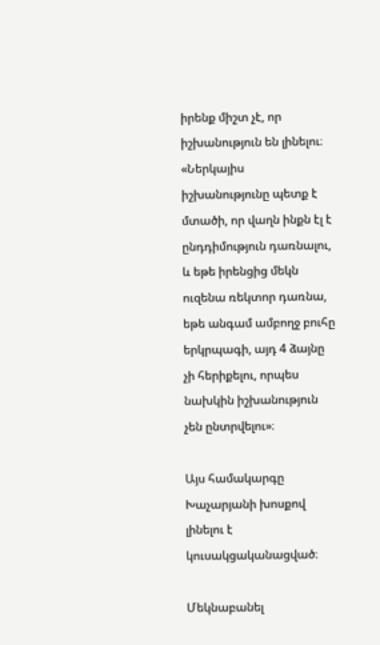իրենք միշտ չէ, որ իշխանություն են լինելու։ «Ներկայիս իշխանությունը պետք է մտածի, որ վաղն ինքն էլ է ընդդիմություն դառնալու, և եթե իրենցից մեկն ուզենա ռեկտոր դառնա, եթե անգամ ամբողջ բուհը երկրպագի, այդ 4 ձայնը չի հերիքելու, որպես նախկին իշխանություն չեն ընտրվելու»։

Այս համակարգը Խաչարյանի խոսքով լինելու է կուսակցականացված։

Մեկնաբանել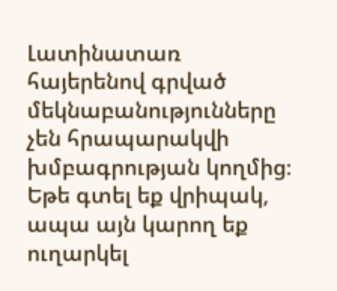Լատինատառ հայերենով գրված մեկնաբանությունները չեն հրապարակվի խմբագրության կողմից։
Եթե գտել եք վրիպակ, ապա այն կարող եք ուղարկել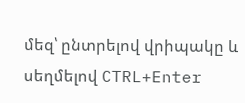մեզ՝ ընտրելով վրիպակը և սեղմելով CTRL+Enter